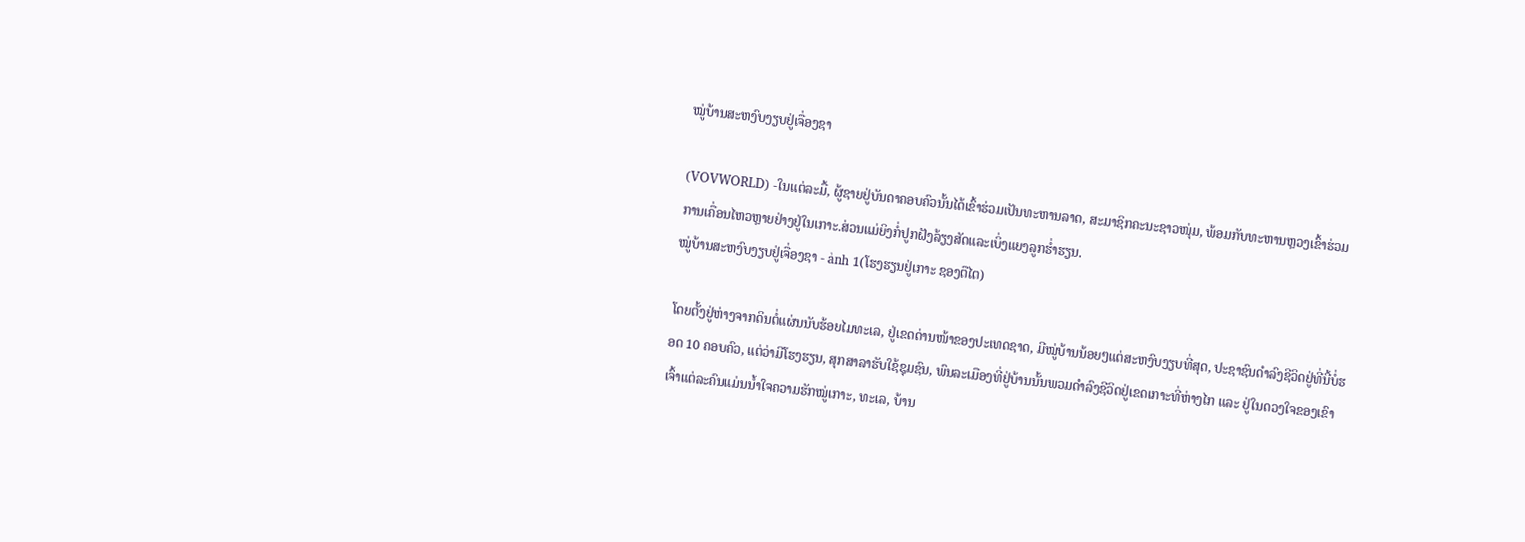ໝູ່ບ້ານສະຫງົບງຽບຢູ່ເຈື່ອງຊາ

(VOVWORLD) -ໃນແຕ່ລະມື້, ຜູ້ຊາຍຢູ່ບັນດາຄອບຄົວນັ້ນໄດ້ເຂົ້າຮ່ວມເປັນທະຫານລາດ, ສະມາຊິກຄະນະຊາວໜຸ່ມ, ພ້ອມກັບທະຫານຫຼວງເຂົ້າຮ່ວມການເຄື່ອນໄຫວຫຼາຍຢ່າງຢູ່ໃນເກາະ.ສ່ວນແມ່ຍິງກໍ່ປູກຝັງລ້ຽງສັດແລະເບິ່ງແຍງລູກຮ່ຳຮຽນ.
ໝູ່ບ້ານສະຫງົບງຽບຢູ່ເຈື່ອງຊາ - ảnh 1(ໂຮງຮຽນຢູ່ເກາະ ຊອງຕືໄຕ)

ໂດຍຕັ້ງຢູ່ຫ່າງຈາກດິນຕໍ່ແຜ່ນນັບຮ້ອຍໄມທະເລ, ຢູ່ເຂດດ່ານໜ້າຂອງປະເທດຊາດ, ມີໝູ່ບ້ານນ້ອຍໆແຕ່ສະຫງົບງຽບທີ່ສຸດ, ປະຊາຊົນດຳລົງຊີວິດຢູ່ທີ່ນີ້ບໍ່ຮອດ 10 ຄອບຄົວ, ແຕ່ວ່າມີໂຮງຮຽນ, ສຸກສາລາຮັບໃຊ້ຊຸມຊົນ, ພົນລະເມືອງທີ່ຢູ່ບ້ານນັ້ນພວມດຳລົງຊີວິດຢູ່ເຂດເກາະທີ່ຫ່າງໄກ ແລະ ຢູ່ໃນດວງໃຈຂອງເຂົາເຈົ້າແຕ່ລະຄົນແມ່ນນ້ຳໃຈຄວາມຮັກໝູ່ເກາະ, ທະເລ, ບ້ານ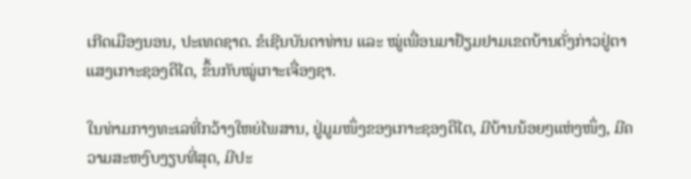ເກີດເມືອງນອນ, ປະເທດຊາດ. ຂໍເຊີນບັນດາທ່ານ ແລະ ໝູ່ເພື່ອນມາຢ້ຽມຢາມເຂດບ້ານດັ່ງກ່າວຢູ່ຕາແສງເກາະຊອງຕືໄຕ, ຂຶ້ນກັບໝູ່ເກາະເຈື່ອງຊາ.

ໃນທ່າມກາງທະເລທີ່ກວ້າງໃຫຍ່ໄພສານ, ຢູ່ມູມໜຶ່ງຂອງເກາະຊອງຕືໄຕ, ມີບ້ານນ້ອຍໆແຫ່ງໜຶ່ງ, ມີຄວາມສະຫງົບງຽບທີ່ສຸດ, ມີປະ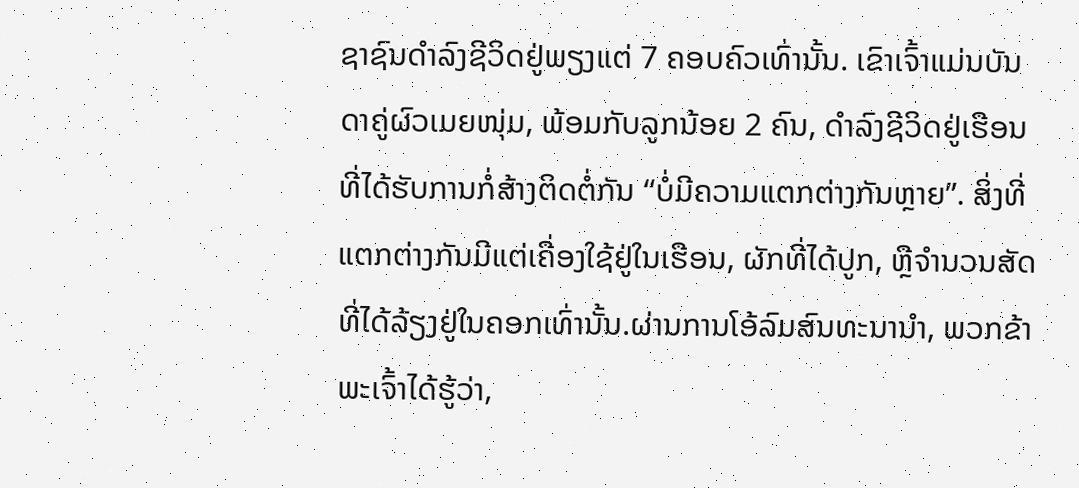ຊາຊົນດຳລົງຊີວິດຢູ່ພຽງແຕ່ 7 ຄອບຄົວເທົ່ານັ້ນ. ເຂົາເຈົ້າແມ່ນບັນດາຄູ່ຜົວເມຍໜຸ່ມ, ພ້ອມກັບລູກນ້ອຍ 2 ຄົນ, ດຳລົງຊີວິດຢູ່ເຮືອນທີ່ໄດ້ຮັບການກໍ່ສ້າງຕິດຕໍ່ກັນ “ບໍ່ມີຄວາມແຕກຕ່າງກັນຫຼາຍ”. ສິ່ງທີ່ແຕກຕ່າງກັນມີແຕ່ເຄື່ອງໃຊ້ຢູ່ໃນເຮືອນ, ຜັກທີ່ໄດ້ປູກ, ຫຼືຈຳນວນສັດທີ່ໄດ້ລ້ຽງຢູ່ໃນຄອກເທົ່ານັ້ນ.ຜ່ານການໂອ້ລົມສົນທະນານຳ, ພວກຂ້າພະເຈົ້າໄດ້ຮູ້ວ່າ,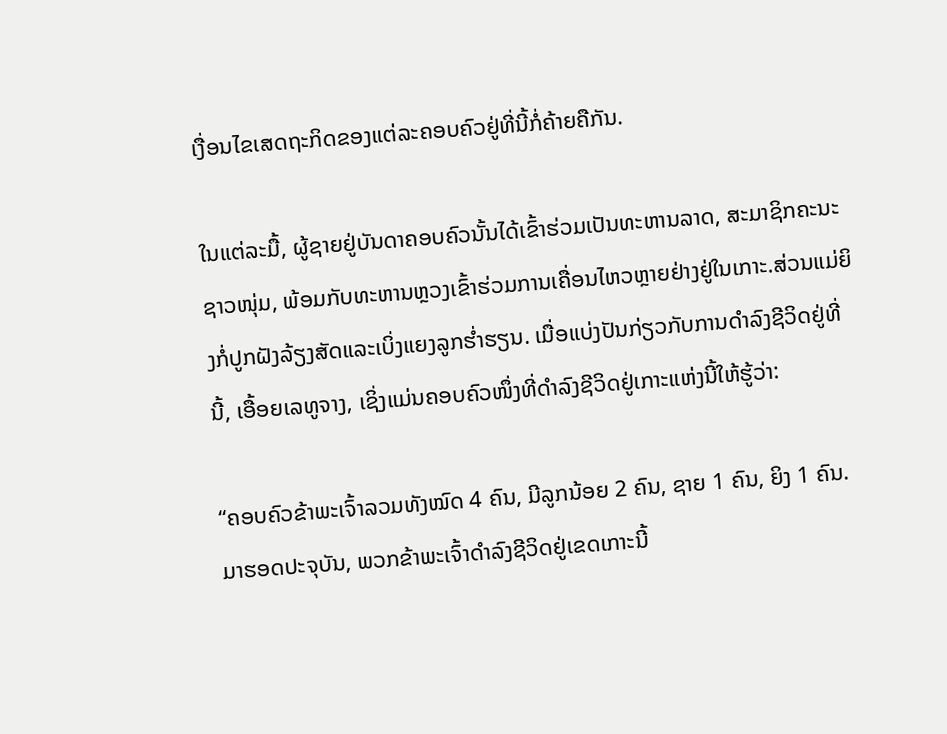ເງື່ອນໄຂເສດຖະກິດຂອງແຕ່ລະຄອບຄົວຢູ່ທີ່ນີ້ກໍ່ຄ້າຍຄືກັນ.

ໃນແຕ່ລະມື້, ຜູ້ຊາຍຢູ່ບັນດາຄອບຄົວນັ້ນໄດ້ເຂົ້າຮ່ວມເປັນທະຫານລາດ, ສະມາຊິກຄະນະຊາວໜຸ່ມ, ພ້ອມກັບທະຫານຫຼວງເຂົ້າຮ່ວມການເຄື່ອນໄຫວຫຼາຍຢ່າງຢູ່ໃນເກາະ.ສ່ວນແມ່ຍິງກໍ່ປູກຝັງລ້ຽງສັດແລະເບິ່ງແຍງລູກຮ່ຳຮຽນ. ເມື່ອແບ່ງປັນກ່ຽວກັບການດຳລົງຊີວິດຢູ່ທີ່ນີ້, ເອື້ອຍເລທູຈາງ, ເຊິ່ງແມ່ນຄອບຄົວໜຶ່ງທີ່ດຳລົງຊີວິດຢູ່ເກາະແຫ່ງນີ້ໃຫ້ຮູ້ວ່າ:

“ຄອບຄົວຂ້າພະເຈົ້າລວມທັງໝົດ 4 ຄົນ, ມີລູກນ້ອຍ 2 ຄົນ, ຊາຍ 1 ຄົນ, ຍິງ 1 ຄົນ. ມາຮອດປະຈຸບັນ, ພວກຂ້າພະເຈົ້າດຳລົງຊີວິດຢູ່ເຂດເກາະນີ້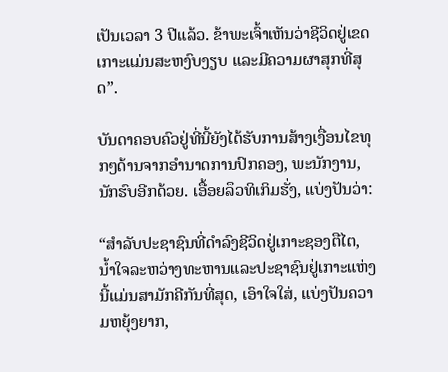ເປັນເວລາ 3 ປີແລ້ວ. ຂ້າພະເຈົ້າເຫັນວ່າຊີວິດຢູ່ເຂດເກາະແມ່ນສະຫງົບງຽບ ແລະມີຄວາມຜາສຸກທີ່ສຸດ”.

ບັນດາຄອບຄົວຢູ່ທີ່ນີ້ຍັງໄດ້ຮັບການສ້າງເງື່ອນໄຂທຸກໆດ້ານຈາກອຳນາດການປົກຄອງ, ພະນັກງານ, ນັກຮົບອີກດ້ວຍ. ເອື້ອຍລຶວທິເກິມຮັ່ງ, ແບ່ງປັນວ່າ:

“ສຳລັບປະຊາຊົນທີ່ດຳລົງຊີວິດຢູ່ເກາະຊອງຕືໄຕ, ນ້ຳໃຈລະຫວ່າງທະຫານແລະປະຊາຊົນຢູ່ເກາະແຫ່ງນີ້ແມ່ນສາມັກຄີກັນທີ່ສຸດ, ເອົາໃຈໃສ່, ແບ່ງປັນຄວາມຫຍຸ້ງຍາກ,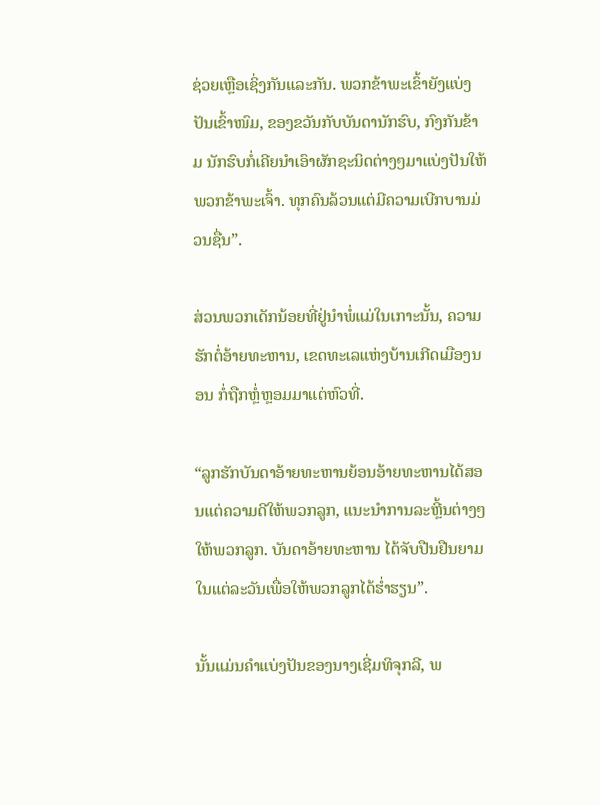ຊ່ວຍເຫຼືອເຊິ່ງກັນແລະກັນ. ພວກຂ້າພະເຂົ້າຍັງແບ່ງປັນເຂົ້າໜົມ, ຂອງຂວັນກັບບັນດານັກຮົບ, ກົງກັນຂ້າມ ນັກຮົບກໍ່ເຄີຍນຳເອົາຜັກຊະນິດຕ່າງໆມາແບ່ງປັນໃຫ້ພວກຂ້າພະເຈົ້າ. ທຸກຄົນລ້ວນແຕ່ມີຄວາມເບີກບານມ່ວນຊື່ນ”.

ສ່ວນພວກເດັກນ້ອຍທີ່ຢູ່ນຳພໍ່ແມ່ໃນເກາະນັ້ນ, ຄວາມຮັກຕໍ່ອ້າຍທະຫານ, ເຂດທະເລແຫ່ງບ້ານເກີດເມືອງນອນ ກໍ່ຖືກຫຼໍ່ຫຼອມມາແຕ່ຫົວທີ່.

“ລູກຮັກບັນດາອ້າຍທະຫານຍ້ອນອ້າຍທະຫານໄດ້ສອນແຕ່ຄວາມດີໃຫ້ພວກລູກ, ແນະນຳການລະຫຼີ້ນຕ່າງໆໃຫ້ພວກລູກ. ບັນດາອ້າຍທະຫານ ໄດ້ຈັບປືນຢືນຍາມໃນແຕ່ລະວັນເພື່ອໃຫ້ພວກລູກໄດ້ຮ່ຳຮຽນ”.

ນັ້ນແມ່ນຄຳແບ່ງປັນຂອງນາງເຊີ່ມທິຈຸກລີ, ພ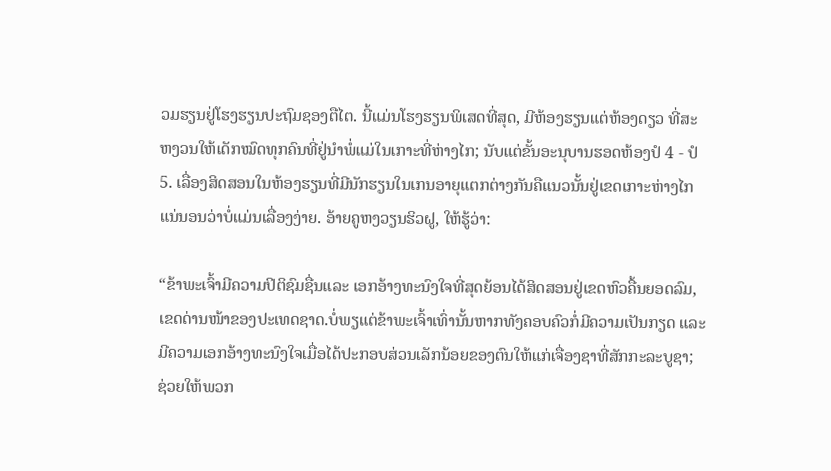ວມຮຽນຢູ່ໂຮງຮຽນປະຖົມຊອງຕືໄຕ. ນີ້ແມ່ນໂຮງຮຽນພິເສດທີ່ສຸດ, ມີຫ້ອງຮຽນແຕ່ຫ້ອງດຽວ ທີ່ສະຫງວນໃຫ້ເດັກໝົດທຸກຄົນທີ່ຢູ່ນຳພໍ່ແມ່ໃນເກາະທີ່ຫ່າງໄກ; ນັບແຕ່ຂັ້ນອະນຸບານຮອດຫ້ອງປໍ 4 - ປໍ 5. ເລື່ອງສິດສອນໃນຫ້ອງຮຽນທີ່ມີນັກຮຽນໃນເກນອາຍຸແຕກຕ່າງກັນຄືແນວນັ້ນຢູ່ເຂດເກາະຫ່າງໄກ ແນ່ນອນວ່າບໍ່ແມ່ນເລື່ອງງ່າຍ. ອ້າຍຄູຫງວຽນຮິວຝູ, ໃຫ້ຮູ້ວ່າ:

“ຂ້າພະເຈົ້າມີຄວາມປິຕິຊົມຊື່ນແລະ ເອກອ້າງທະນົງໃຈທີ່ສຸດຍ້ອນໄດ້ສິດສອນຢູ່ເຂດຫົວຄື້ນຍອດລົມ, ເຂດດ່ານໜ້າຂອງປະເທດຊາດ.ບໍ່ພຽແຕ່ຂ້າພະເຈົ້າເທົ່ານັ້ນຫາກທັງຄອບຄົວກໍ່ມີຄວາມເປັນກຽດ ແລະມີຄວາມເອກອ້າງທະນົງໃຈເມື່ອໄດ້ປະກອບສ່ວນເລັກນ້ອຍຂອງຕົນໃຫ້ແກ່ເຈື່ອງຊາທີ່ສັກກະລະບູຊາ; ຊ່ວຍໃຫ້ພວກ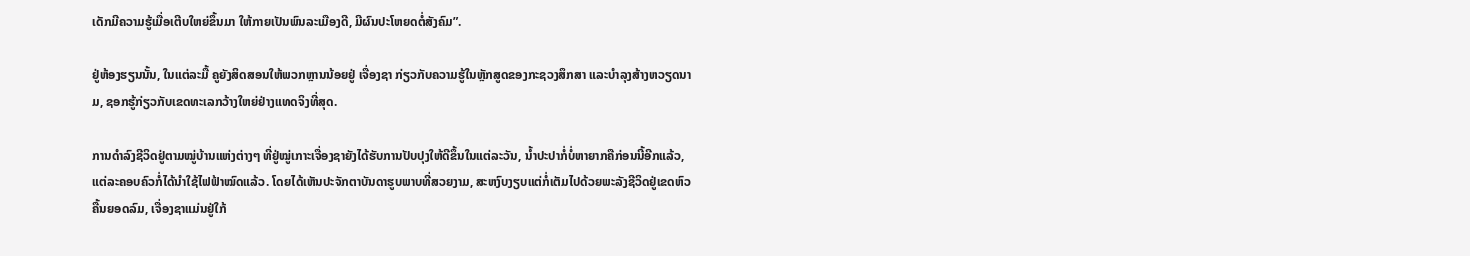ເດັກມີຄວາມຮູ້ເມື່ອເຕີບໃຫຍ່ຂຶ້ນມາ ໃຫ້ກາຍເປັນພົນລະເມືອງດີ, ມີຜົນປະໂຫຍດຕໍ່ສັງຄົມ”.

ຢູ່ຫ້ອງຮຽນນັ້ນ, ໃນແຕ່ລະມື້ ຄູຍັງສິດສອນໃຫ້ພວກຫຼານນ້ອຍຢູ່ ເຈື່ອງຊາ ກ່ຽວກັບຄວາມຮູ້ໃນຫຼັກສູດຂອງກະຊວງສຶກສາ ແລະບຳລຸງສ້າງຫວຽດນາມ, ຊອກຮູ້ກ່ຽວກັບເຂດທະເລກວ້າງໃຫຍ່ຢ່າງແທດຈິງທີ່ສຸດ.

ການດຳລົງຊີວິດຢູ່ຕາມໝູ່ບ້ານແຫ່ງຕ່າງໆ ທີ່ຢູ່ໝູ່ເກາະເຈື່ອງຊາຍັງໄດ້ຮັບການປັບປຸງໃຫ້ດີຂຶ້ນໃນແຕ່ລະວັນ, ນ້ຳປະປາກໍ່ບໍ່ຫາຍາກຄືກ່ອນນີ້ອີກແລ້ວ, ແຕ່ລະຄອບຄົວກໍ່ໄດ້ນຳໃຊ້ໄຟຟ້າໝົດແລ້ວ. ໂດຍໄດ້ເຫັນປະຈັກຕາບັນດາຮູບພາບທີ່ສວຍງາມ, ສະຫງົບງຽບແຕ່ກໍ່ເຕັມໄປດ້ວຍພະລັງຊີວິດຢູ່ເຂດຫົວຄື້ນຍອດລົມ, ເຈື່ອງຊາແມ່ນຢູ່ໃກ້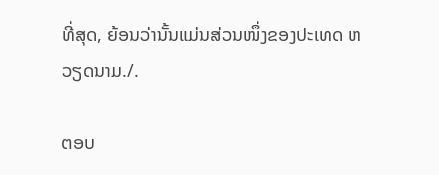ທີ່ສຸດ, ຍ້ອນວ່ານັ້ນແມ່ນສ່ວນໜຶ່ງຂອງປະເທດ ຫວຽດນາມ./.

ຕອບ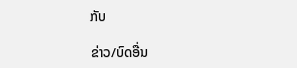ກັບ

ຂ່າວ/ບົດອື່ນ